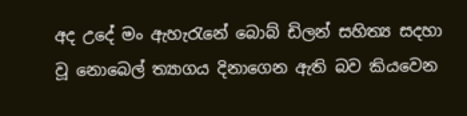අද උදේ මං ඇහැරැනේ බොබ් ඩිලන් සහිත්‍ය සදහා වූ නොබෙල් ත්‍යාගය දිනාගෙන ඇති බව කියවෙන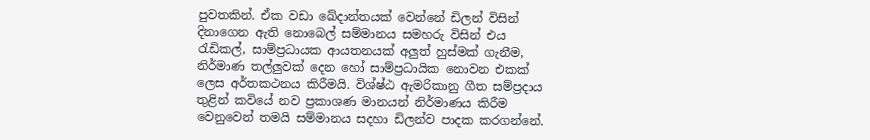පුවතකින්. ඒක වඩා ඛේදාන්තයක් වෙන්නේ ඩිලන් විසින් දිනාගෙන ඇති නොබෙල් සම්මානය සමහරු විසින් එය රැඩිකල්, සාම්ප්‍රධායක ආයතනයක් අලුත් හුස්මක් ගැනීම, නිර්මාණ තල්ලුවක් දෙන හෝ සාම්ප්‍රධායික නොවන එකක් ලෙස අර්තකථනය කිරීමයි. විශ්ෂ්ඨ ඇමරිකානු ගීත සම්ප්‍රදාය තුළින් කවියේ නව ප්‍රකාශණ මානයන් නිර්මාණය කිරීම වෙනුවෙන් තමයි සම්මානය සදහා ඩිලන්ව පාදක කරගන්නේ.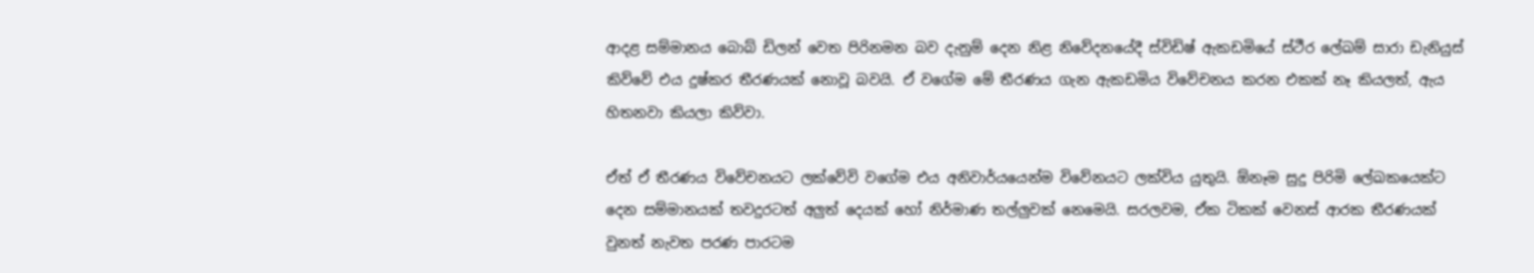ආදළ සම්මානය බොබ් ඩිලන් වෙත පිරිනමන බව දැනුම් දෙන නිළ නිවේදනයේදී ස්විඩිෂ් ඇකඩමියේ ස්ථීර ලේඛම් සාරා ඩැනියුස් කිව්වේ එය දුෂ්කර තීරණයක් නොවූ බවයි. ඒ වගේම මේ තීරණය ගැන ඇකඩමිය විවේචනය කරන එකක් නෑ කියලත්, ඇය හිතනවා කියලා කිව්වා.

ඒත් ඒ තීරණය විවේචනයට ලක්වේවි වගේම එය අනිවාර්යයෙන්ම විවේනයට ලක්විය යුතුයි. ඕනෑම සුදු පිරිමි ලේඛකයෙක්ට දෙන සම්මානයක් තවදුරටත් අලුත් දෙයක් හෝ නිර්මාණ තල්ලුවක් නෙමෙයි. සරලවම, ඒක ටිකක් වෙනස් ආරක තීරණයක් වුනත් නැවත පරණ පාරටම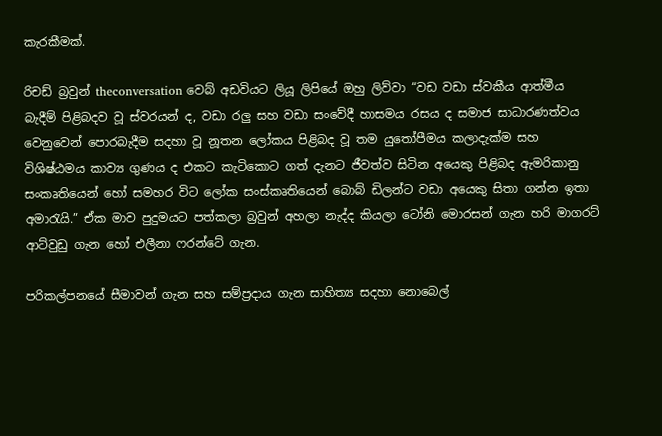කැරකීමක්.

රිචඩ් බ්‍රවුන් theconversation වෙබ් අඩවියට ලියූ ලිපියේ ඔහු ලිව්වා “වඩ වඩා ස්වකීය ආත්මීය බැදීම් පිළිබදව වූ ස්වරයන් ද, වඩා රලු සහ වඩා සංවේදී හාසමය රසය ද සමාජ සාධාරණත්වය වෙනුවෙන් පොරබැදීම සදහා වූ නූතන ලෝකය පිළිබද වූ තම යුතෝපීමය කලාදැක්ම සහ විශිෂ්ඨමය කාව්‍ය ගුණය ද එකට කැටිකොට ගත් දැනට ජීවත්ව සිටින අයෙකු පිළිබද ඇමරිකානු සංකෘතියෙන් හෝ සමහර විට ලෝක සංස්කෘතියෙන් බොබ් ඩිලන්ට වඩා අයෙකු සිතා ගන්න ඉතා අමාරැයි.” ඒක මාව පුදුමයට පත්කලා බ්‍රවුන් අහලා නැද්ද කියලා ටෝනි මොරසන් ගැන හරි මාගරට් ආට්වුඩු ගැන හෝ එලීනා ෆරන්ටේ ගැන.

පරිකල්පනයේ සීමාවන් ගැන සහ සම්ප්‍රදාය ගැන සාහිත්‍ය සදහා නොබෙල්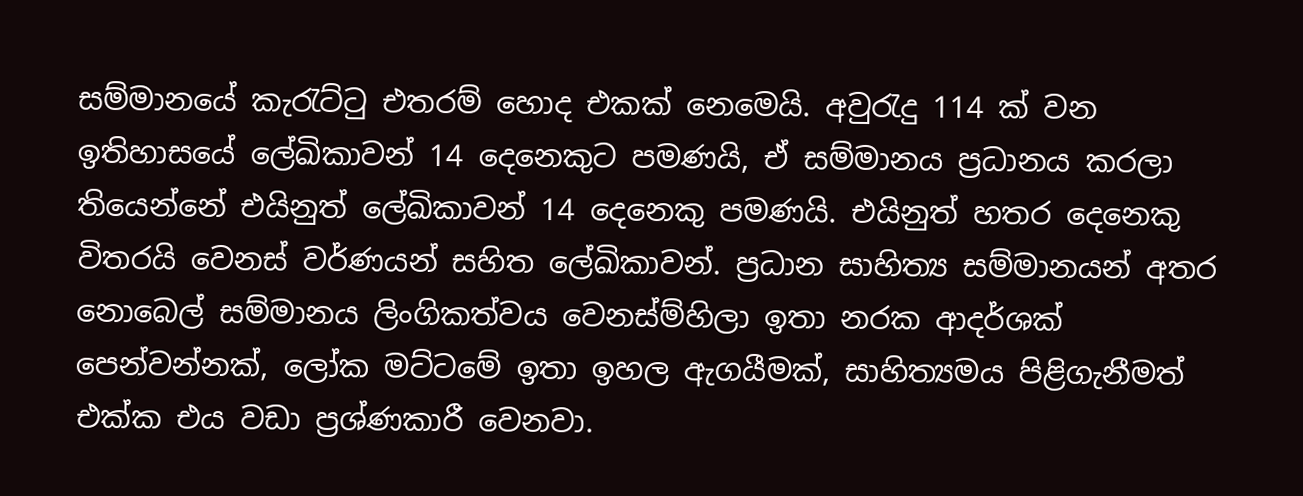සම්මානයේ කැරැට්ටු එතරම් හොද එකක් නෙමෙයි. අවුරැදු 114 ක් වන ඉතිහාසයේ ලේඛිකාවන් 14 දෙනෙකුට පමණයි, ඒ සම්මානය ප්‍රධානය කරලා තියෙන්නේ එයිනුත් ලේඛිකාවන් 14 දෙනෙකු පමණයි. එයිනුත් හතර දෙනෙකු විතරයි වෙනස් වර්ණයන් සහිත ලේඛිකාවන්. ප්‍රධාන සාහිත්‍ය සම්මානයන් අතර නොබෙල් සම්මානය ලිංගිකත්වය වෙනස්ම්හිලා ඉතා නරක ආදර්ශක් පෙන්වන්නක්, ලෝක මට්ටමේ ඉතා ඉහල ඇගයීමක්, සාහිත්‍යමය පිළිගැනීමත් එක්ක එය වඩා ප්‍රශ්ණකාරී වෙනවා.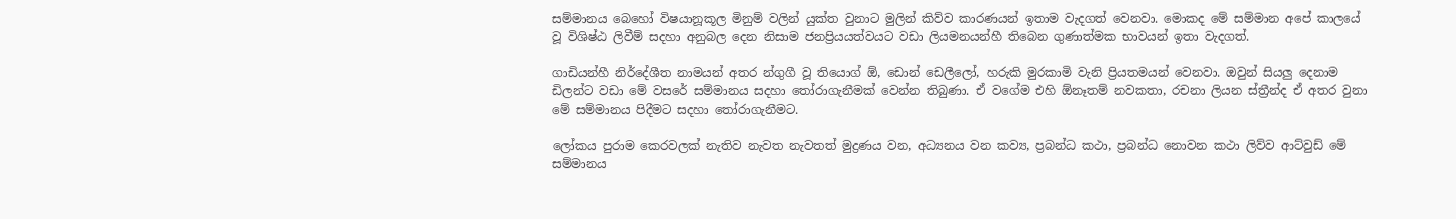සම්මානය බෙහෝ විෂයානූකූල මිනුම් වලින් යුක්ත වුනාට මුලින් කිව්ව කාරණයන් ඉතාම වැදගත් වෙනවා. මොකද මේ සම්මාන අපේ කාලයේ වූ විශිෂ්ඨ ලිවීම් සදහා අනුබල දෙන නිසාම ජනප්‍රියයත්වයට වඩා ලියමනයන්හී තිබෙන ගුණාත්මක භාවයන් ඉතා වැදගත්.

ගාඩියන්හී නිර්දේශීත නාමයන් අතර න්ගුගී වූ තියොග් ඕ, ඩොන් ඩෙලීලෝ, හරුකි මුරකාමි වැනි ප්‍රියතමයන් වෙනවා. ඔවුන් සියලු දෙනාම ඩිලන්ට වඩා මේ වසරේ සම්මානය සදහා තෝරාගැනීමක් වෙන්න තිබුණා. ඒ වගේම එහි ඕනෑතම් නවකතා, රචනා ලියන ස්ත්‍රීන්ද ඒ අතර වුනා මේ සම්මානය පිදීමට සදහා තෝරාගැනීමට.

ලෝකය පුරාම කෙරවලක් නැතිව නැවත නැවතත් මුද්‍රණය වන, අධ්‍යනය වන කව්‍ය, ප්‍රබන්ධ කථා, ප්‍රබන්ධ නොවන කථා ලිව්ව ආට්වුඩ් මේ සම්මානය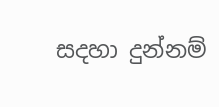සදහා දුන්නම්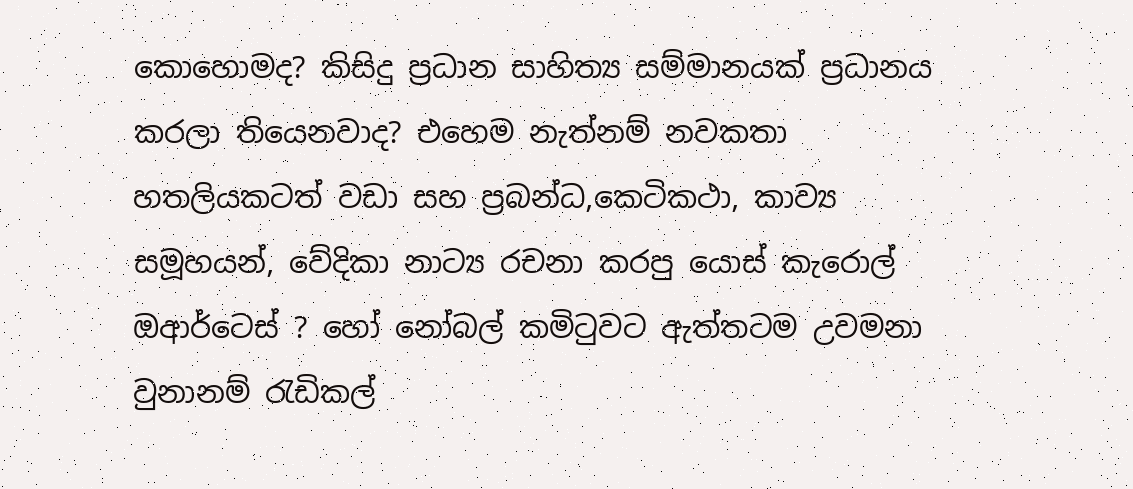කොහොමද? කිසිදු ප්‍රධාන සාහිත්‍ය සම්මානයක් ප්‍රධානය කරලා තියෙනවාද? එහෙම නැත්නම් නවකතා හතලියකටත් වඩා සහ ප්‍රබන්ධ,කෙටිකථා, කාව්‍ය සමූහයන්, වේදිකා නාට්‍ය රචනා කරපු යොස් කැරොල් ඔආර්ටෙස් ? හෝ නෝබල් කමිටුවට ඇත්තටම උවමනා වුනානම් රැඩිකල්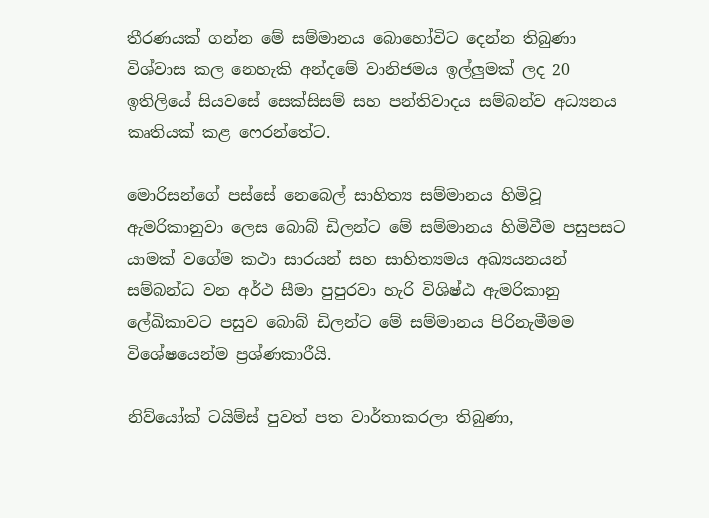තීරණයක් ගන්න මේ සම්මානය බොහෝවිට දෙන්න තිබුණා විශ්වාස කල නෙහැකි අන්දමේ වානිජමය ඉල්ලුමක් ලද 20 ඉතිලියේ සියවසේ සෙක්සිසම් සහ පන්තිවාදය සම්බන්ව අධ්‍යනය කෘතියක් කළ ෆෙරන්තේට.

මොරිසන්ගේ පස්සේ නෙබෙල් සාහිත්‍ය සම්මානය හිමිවූ ඇමරිකානුවා ලෙස බොබ් ඩිලන්ට මේ සම්මානය හිමිවීම පසුපසට යාමක් වගේම කථා සාරයන් සහ සාහිත්‍යමය අඛ්‍යයනයන් සම්බන්ධ වන අර්ථ සීමා පුපුරවා හැරි විශිෂ්ඨ ඇමරිකානු ලේඛිකාවට පසුව බොබ් ඩිලන්ට මේ සම්මානය පිරිනැමීමම විශේෂයෙන්ම ප්‍රශ්ණකාරීයි.

නිව්යෝක් ටයිම්ස් පුවත් පත වාර්තාකරලා තිබුණා,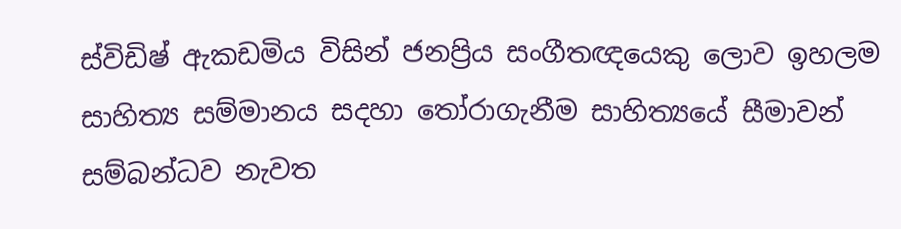ස්විඩිෂ් ඇකඩමිය විසින් ජනප්‍රිය සංගීතඥයෙකු ලොව ඉහලම සාහිත්‍ය සම්මානය සදහා තෝරාගැනීම සාහිත්‍යයේ සීමාවන් සම්බන්ධව නැවත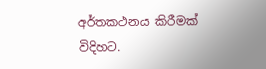අර්තකථනය කිරීමක් විදිහට.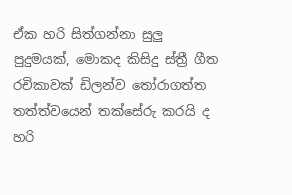ඒක හරි සිත්ගන්නා සුලු පුදුමයක්, මොකද කිසිදු ස්ත්‍රී ගීත රචිකාවක් ඩිලන්ව තෝරාගත්ත තත්ත්වයෙන් තක්සේරු කරයි ද හරි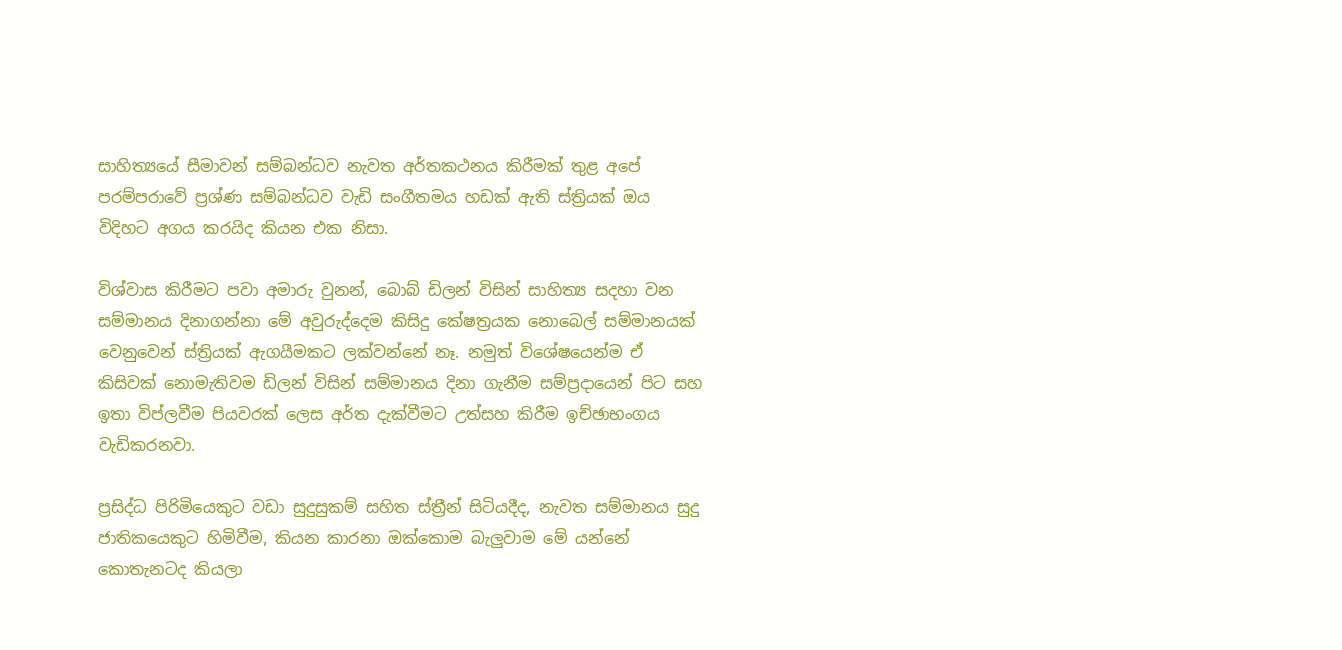සාහිත්‍යයේ සීමාවන් සම්බන්ධව නැවත අර්තකථනය කිරීමක් තුළ අපේ පරම්පරාවේ ප්‍රශ්ණ සම්බන්ධව වැඩි සංගීතමය හඩක් ඇති ස්ත්‍රියක් ඔය විදිහට අගය කරයිද කියන එක නිසා.

විශ්වාස කිරීමට පවා අමාරු වුනන්, බොබ් ඩිලන් විසින් සාහිත්‍ය සදහා වන සම්මානය දිනාගන්නා මේ අවුරුද්දෙම කිසිදු කේෂත්‍රයක නොබෙල් සම්මානයක් වෙනුවෙන් ස්ත්‍රියක් ඇගයීමකට ලක්වන්නේ නෑ. නමුත් විශේෂයෙන්ම ඒ කිසිවක් නොමැතිවම ඩිලන් විසින් සම්මානය දිනා ගැනීම සම්ප්‍රදායෙන් පිට සහ ඉතා විප්ලවීම පියවරක් ලෙස අර්ත දැක්වීමට උත්සහ කිරීම ඉච්ඡාභංගය වැඩිකරනවා.

ප්‍රසිද්ධ පිරිමියෙකුට වඩා සුදුසුකම් සහිත ස්ත්‍රීන් සිටියදීද, නැවත සම්මානය සුදු ජාතිකයෙකුට හිමිවීම, කියන කාරනා ඔක්කොම බැලුවාම මේ යන්නේ කොතැනටද කියලා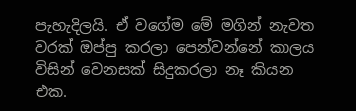පැහැදිලයි. ඒ වගේම මේ මගින් නැවත වරක් ඔප්පු කරලා පෙන්වන්නේ කාලය විසින් වෙනසක් සිදුකරලා නෑ කියන එක.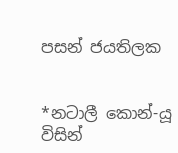පසන් ජයතිලක


*නටාලී කොන්-යූ විසින්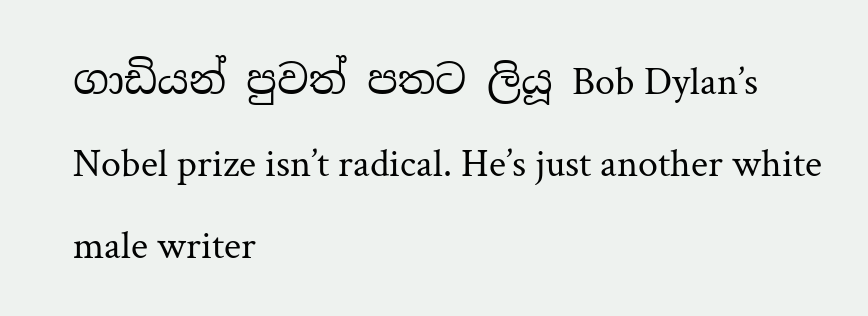ගාඩියන් පුවත් පතට ලියූ Bob Dylan’s Nobel prize isn’t radical. He’s just another white male writer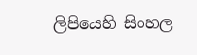ලිපියෙහි සිංහල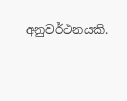අනුවර්ථනයකි.